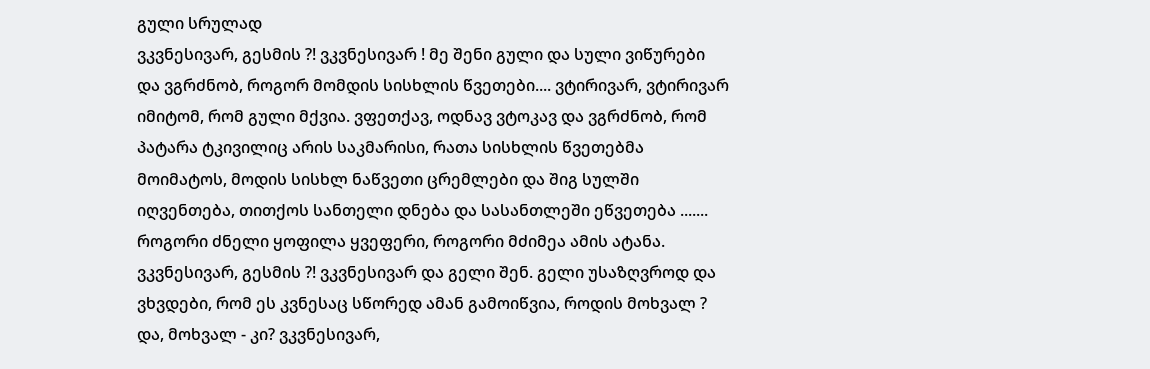გული სრულად
ვკვნესივარ, გესმის ?! ვკვნესივარ ! მე შენი გული და სული ვიწურები და ვგრძნობ, როგორ მომდის სისხლის წვეთები.... ვტირივარ, ვტირივარ იმიტომ, რომ გული მქვია. ვფეთქავ, ოდნავ ვტოკავ და ვგრძნობ, რომ პატარა ტკივილიც არის საკმარისი, რათა სისხლის წვეთებმა მოიმატოს, მოდის სისხლ ნაწვეთი ცრემლები და შიგ სულში იღვენთება, თითქოს სანთელი დნება და სასანთლეში ეწვეთება ....... როგორი ძნელი ყოფილა ყვეფერი, როგორი მძიმეა ამის ატანა. ვკვნესივარ, გესმის ?! ვკვნესივარ და გელი შენ. გელი უსაზღვროდ და ვხვდები, რომ ეს კვნესაც სწორედ ამან გამოიწვია, როდის მოხვალ ? და, მოხვალ - კი? ვკვნესივარ,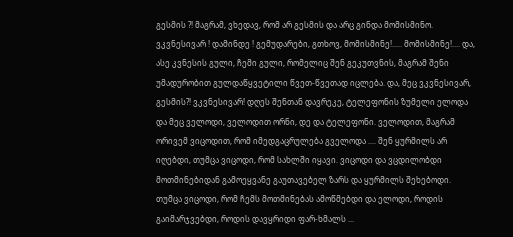გესმის ?! მაგრამ, ვხედავ, რომ არ გესმის და არც გინდა მომისმინო. ვკვნესივარ ! დამინდე ! გემუდარები, გთხოვ, მომისმინე!..... მომისმინე!.... და, ასე კვნესის გული, ჩემი გული, რომელიც შენ გეკუთვნის, მაგრამ შენი უმადურობით გულდაწყვეტილი წვეთ-წვეთად იცლება. და, მეც ვკვნესივარ, გესმის?! ვკვნესივარ! დღეს შენთან დავრეკე, ტელეფონის ზუმელი ელოდა და მეც ველოდი, ველოდით ორნი, დე და ტელეფონი. ველოდით, მაგრამ ორივემ ვიცოდით, რომ იმედგაცრულება გველოდა .... შენ ყურმილს არ იღებდი, თუმცა ვიცოდი, რომ სახლში იყავი. ვიცოდი და ვცდილობდი მოთმინებიდან გამოეყვანე გაუთავებელ ზარს და ყურმილს შეხებოდი. თუმცა ვიცოდი, რომ ჩემს მოთმინებას ამოწმებდი და ელოდი, როდის გაიმარჯვებდი, როდის დავყრიდი ფარ-ხმალს ...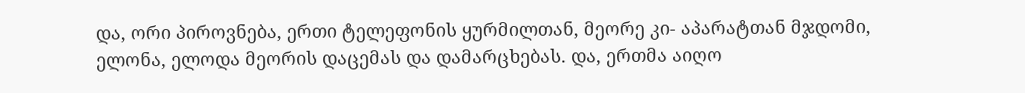და, ორი პიროვნება, ერთი ტელეფონის ყურმილთან, მეორე კი- აპარატთან მჯდომი, ელონა, ელოდა მეორის დაცემას და დამარცხებას. და, ერთმა აიღო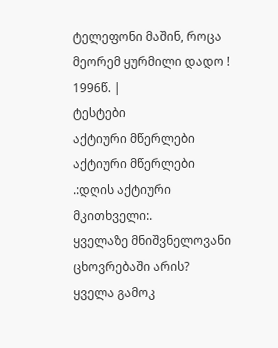ტელეფონი მაშინ, როცა მეორემ ყურმილი დადო ! 1996წ. |
ტესტები
აქტიური მწერლები
აქტიური მწერლები
.:დღის აქტიური მკითხველი:.
ყველაზე მნიშვნელოვანი ცხოვრებაში არის?
ყველა გამოკ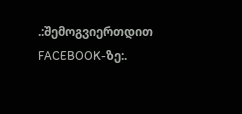.:შემოგვიერთდით FACEBOOK-ზე:.